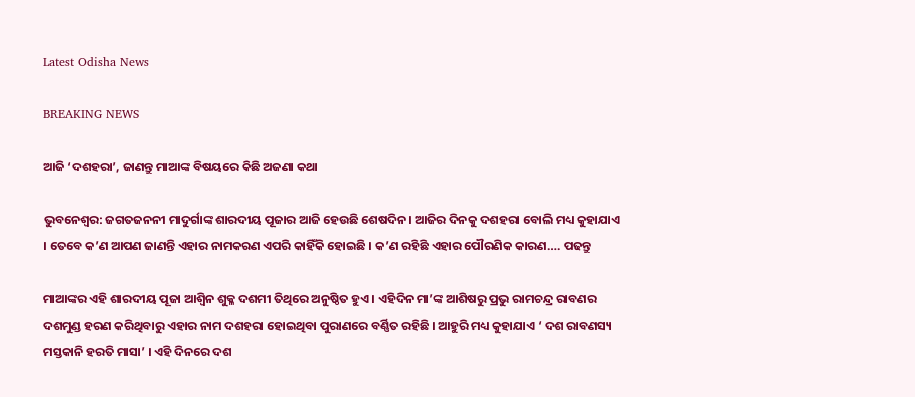Latest Odisha News

BREAKING NEWS

ଆଜି ‘ଦଶହରା’, ଜାଣନ୍ତୁ ମାଆଙ୍କ ବିଷୟରେ କିଛି ଅଜଣା କଥା

ଭୁବନେଶ୍ୱର: ଜଗତଜନନୀ ମାଦୁର୍ଗାଙ୍କ ଶାରଦୀୟ ପୂଜାର ଆଜି ହେଉଛି ଶେଷଦିନ । ଆଜିର ଦିନକୁ ଦଶହରା ବୋଲି ମଧ୍ୟ କୁହାଯାଏ । ତେବେ କ’ଣ ଆପଣ ଜାଣନ୍ତି ଏହାର ନାମକରଣ ଏପରି କାହିଁକି ହୋଇଛି । କ’ଣ ରହିଛି ଏହାର ପୌରଣିକ କାରଣ…. ପଢନ୍ତୁ

ମାଆଙ୍କର ଏହି ଶାରଦୀୟ ପୂଜା ଆଶ୍ୱିନ ଶୁକ୍ଳ ଦଶମୀ ତିଥିରେ ଅନୁଷ୍ଠିତ ହୁଏ । ଏହିଦିନ ମା’ଙ୍କ ଆଶିଷରୁ ପ୍ରଭୁ ରାମଚନ୍ଦ୍ର ରାବଣର ଦଶମୁଣ୍ଡ ହରଣ କରିଥିବାରୁ ଏହାର ନାମ ଦଶହରା ହୋଇଥିବା ପୁରାଣରେ ବର୍ଣ୍ଣିତ ରହିଛି । ଆହୁରି ମଧ୍ୟ କୁହାଯାଏ ‘ ଦଶ ରାବଣସ୍ୟ ମସ୍ତକାନି ହରତି ମାସା’ । ଏହି ଦିନରେ ଦଶ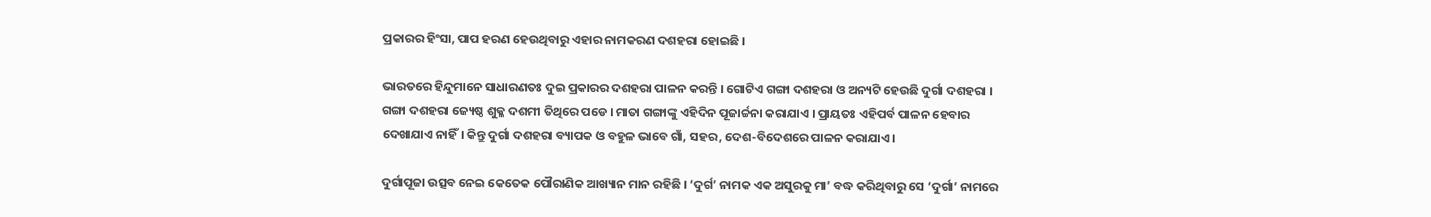ପ୍ରକାରର ହିଂସା, ପାପ ହରଣ ହେଉଥିବାରୁ ଏହାର ନାମକରଣ ଦଶହରା ହୋଇଛି ।

ଭାରତରେ ହିନ୍ଦୁମାନେ ସାଧାରଣତଃ ଦୁଇ ପ୍ରକାରର ଦଶହରା ପାଳନ କରନ୍ତି । ଗୋଟିଏ ଗଙ୍ଗା ଦଶହରା ଓ ଅନ୍ୟଟି ହେଉଛି ଦୁର୍ଗା ଦଶହରା । ଗଙ୍ଗା ଦଶହରା ଜ୍ୟେଷ୍ଠ ଶୁକ୍ଳ ଦଶମୀ ତିଥିରେ ପଡେ । ମାତା ଗଙ୍ଗାଙ୍କୁ ଏହିଦିନ ପୂଜାର୍ଚ୍ଚନା କରାଯାଏ । ପ୍ରାୟତଃ ଏହିପର୍ବ ପାଳନ ହେବାର ଦେଖାଯାଏ ନାହିଁ। କିନ୍ତୁ ଦୁର୍ଗା ଦଶହରା ବ୍ୟାପକ ଓ ବହୁଳ ଭାବେ ଗାଁ, ସହର, ଦେଶ-ବିଦେଶରେ ପାଳନ କରାଯାଏ ।

ଦୁର୍ଗାପୂଜା ଉତ୍ସବ ନେଇ କେତେକ ପୌରାଣିକ ଆଖ୍ୟାନ ମାନ ରହିଛି । ‘ଦୁର୍ଗ’ ନାମକ ଏକ ଅସୁରକୁ ମା’ ବଦ୍ଧ କରିଥିବାରୁ ସେ ‘ଦୁର୍ଗା’ ନାମରେ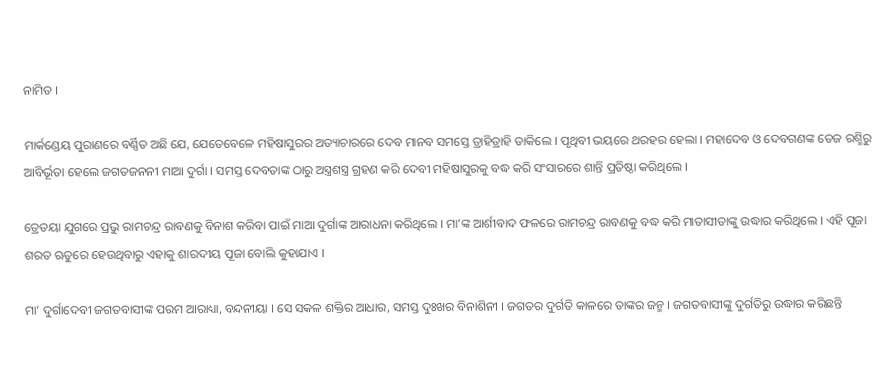ନାମିତ ।

ମାର୍କଣ୍ଡେୟ ପୁରାଣରେ ବର୍ଣ୍ଣିତ ଅଛି ଯେ, ଯେତେବେଳେ ମହିଷାସୁରର ଅତ୍ୟାଚାରରେ ଦେବ ମାନବ ସମସ୍ତେ ତ୍ରାହିତ୍ରାହି ଡାକିଲେ । ପୃଥିବୀ ଭୟରେ ଥରହର ହେଲା । ମହାଦେବ ଓ ଦେବଗଣଙ୍କ ତେଜ ରଶ୍ମିରୁ ଆବିର୍ଭୂତା ହେଲେ ଜଗତଜନନୀ ମାଆ ଦୁର୍ଗା । ସମସ୍ତ ଦେବତାଙ୍କ ଠାରୁ ଅସ୍ତ୍ରଶସ୍ତ୍ର ଗ୍ରହଣ କରି ଦେବୀ ମହିଷାସୁରକୁ ବଦ୍ଧ କରି ସଂସାରରେ ଶାନ୍ତି ପ୍ରତିଷ୍ଠା କରିଥିଲେ ।

ତ୍ରେତୟା ଯୁଗରେ ପ୍ରଭୁ ରାମଚନ୍ଦ୍ର ରାବଣକୁ ବିନାଶ କରିବା ପାଇଁ ମାଆ ଦୁର୍ଗାଙ୍କ ଆରାଧନା କରିଥିଲେ । ମା’ଙ୍କ ଆର୍ଶୀବାଦ ଫଳରେ ରାମଚନ୍ଦ୍ର ରାବଣକୁ ବଦ୍ଧ କରି ମାତାସୀତାଙ୍କୁ ଉଦ୍ଧାର କରିଥିଲେ । ଏହି ପୂଜା ଶରତ ଋତୁରେ ହେଉଥିବାରୁ ଏହାକୁ ଶାରଦୀୟ ପୂଜା ବୋଲି କୁହାଯାଏ ।

ମା’ ଦୁର୍ଗାଦେବୀ ଜଗତବାସୀଙ୍କ ପରମ ଆରାଧ୍ୟା, ବନ୍ଦନୀୟା । ସେ ସକଳ ଶକ୍ତିର ଆଧାର, ସମସ୍ତ ଦୁଃଖର ବିନାଶିନୀ । ଜଗତର ଦୁର୍ଗତି କାଳରେ ତାଙ୍କର ଜନ୍ମ । ଜଗତବାସୀଙ୍କୁ ଦୁର୍ଗତିରୁ ଉଦ୍ଧାର କରିଛନ୍ତି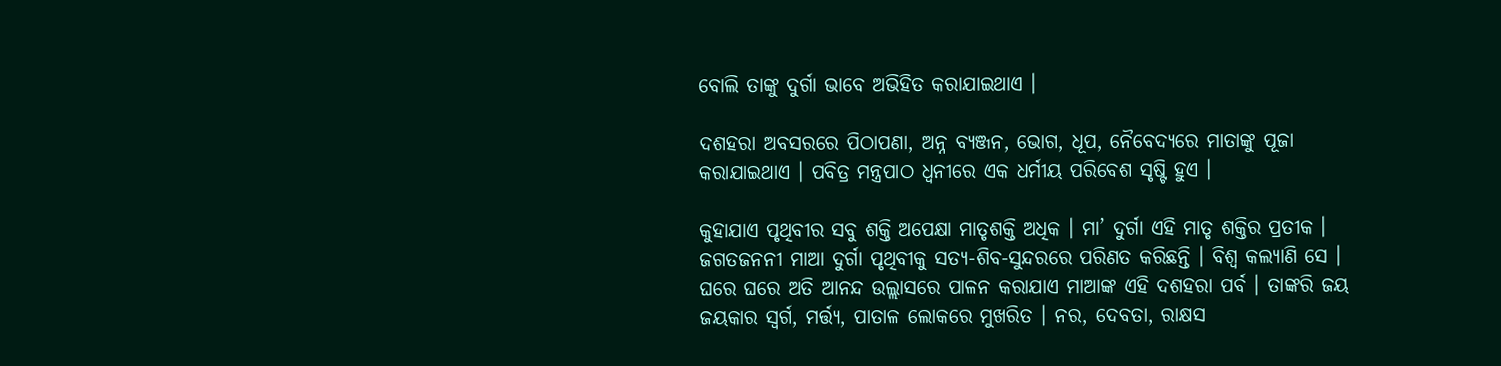ବୋଲି ତାଙ୍କୁ ଦୁର୍ଗା ଭାବେ ଅଭିହିତ କରାଯାଇଥାଏ ।

ଦଶହରା ଅବସରରେ ପିଠାପଣା, ଅନ୍ନ ବ୍ୟଞ୍ଜନ, ଭୋଗ, ଧୂପ, ନୈବେଦ୍ୟରେ ମାତାଙ୍କୁ ପୂଜା କରାଯାଇଥାଏ । ପବିତ୍ର ମନ୍ତ୍ରପାଠ ଧ୍ୱନୀରେ ଏକ ଧର୍ମୀୟ ପରିବେଶ ସୃଷ୍ଟି ହୁଏ ।

କୁହାଯାଏ ପୃଥିବୀର ସବୁ ଶକ୍ତି ଅପେକ୍ଷା ମାତୃଶକ୍ତି ଅଧିକ । ମା’ ଦୁର୍ଗା ଏହି ମାତୃ ଶକ୍ତିର ପ୍ରତୀକ । ଜଗତଜନନୀ ମାଆ ଦୁର୍ଗା ପୃଥିବୀକୁ ସତ୍ୟ-ଶିବ-ସୁନ୍ଦରରେ ପରିଣତ କରିଛନ୍ତି । ବିଶ୍ୱ କଲ୍ୟାଣି ସେ । ଘରେ ଘରେ ଅତି ଆନନ୍ଦ ଉଲ୍ଲାସରେ ପାଳନ କରାଯାଏ ମାଆଙ୍କ ଏହି ଦଶହରା ପର୍ବ । ତାଙ୍କରି ଜୟ ଜୟକାର ସ୍ୱର୍ଗ, ମର୍ତ୍ତ୍ୟ, ପାତାଳ ଲୋକରେ ମୁଖରିତ । ନର, ଦେବତା, ରାକ୍ଷସ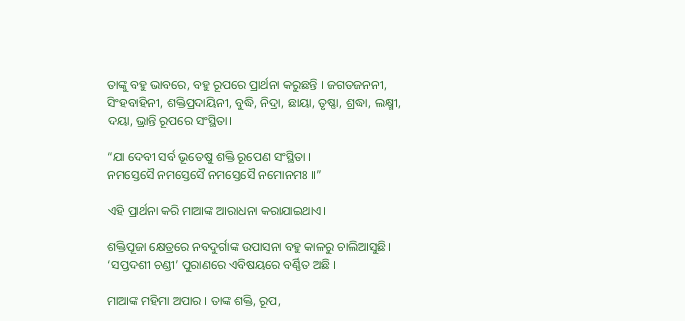ତାଙ୍କୁ ବହୁ ଭାବରେ, ବହୁ ରୂପରେ ପ୍ରାର୍ଥନା କରୁଛନ୍ତି । ଜଗତଜନନୀ, ସିଂହବାହିନୀ, ଶକ୍ତିପ୍ରଦାୟିନୀ, ବୁଦ୍ଧି, ନିଦ୍ରା, ଛାୟା, ତୃଷ୍ଣା, ଶ୍ରଦ୍ଧା, ଲକ୍ଷ୍ମୀ, ଦୟା, ଭ୍ରାନ୍ତି ରୂପରେ ସଂସ୍ଥିତା।

“ଯା ଦେବୀ ସର୍ବ ଭୂତେଷୁ ଶକ୍ତି ରୂପେଣ ସଂସ୍ଥିତା ।
ନମସ୍ତେସୈ ନମସ୍ତେସୈ ନମସ୍ତେସୈ ନମୋନମଃ ।।”

ଏହି ପ୍ରାର୍ଥନା କରି ମାଆଙ୍କ ଆରାଧନା କରାଯାଇଥାଏ।

ଶକ୍ତିପୂଜା କ୍ଷେତ୍ରରେ ନବଦୁର୍ଗାଙ୍କ ଉପାସନା ବହୁ କାଳରୁ ଚାଲିଆସୁଛି। ‘ସପ୍ତଦଶୀ ଚଣ୍ଡୀ’ ପୁରାଣରେ ଏବିଷୟରେ ବର୍ଣ୍ଣିତ ଅଛି ।

ମାଆଙ୍କ ମହିମା ଅପାର । ତାଙ୍କ ଶକ୍ତି, ରୂପ,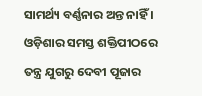ସାମର୍ଥ୍ୟ ବର୍ଣ୍ଣନାର ଅନ୍ତ ନାହିଁ । ଓଡ଼ିଶାର ସମସ୍ତ ଶକ୍ତିପୀଠରେ ତନ୍ତ୍ର ଯୁଗରୁ ଦେବୀ ପୂଜାର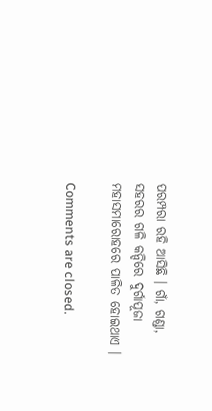ପରମ୍ପରା ରହି ଆସିଛି । ଗାଁ, ଗଣ୍ଡା, ସହରର ଗଳି କନ୍ଦିରେ ଦୁର୍ଗାପୂଜା ମହାସମାରୋହରେ ପାଳିତ ହୋଇଥାଏ ।

Comments are closed.